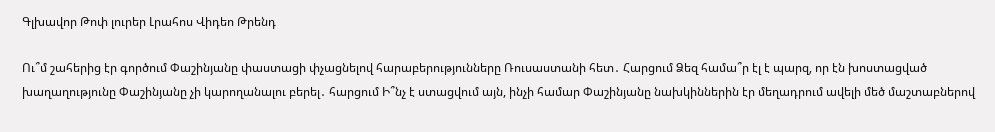Գլխավոր Թոփ լուրեր Լրահոս Վիդեո Թրենդ

Ու՞մ շահերից էր գործում Փաշինյանը փաստացի փչացնելով հարաբերությունները Ռուսաստանի հետ․ Հարցում Ձեզ համա՞ր էլ է պարզ, որ էն խոստացված խաղաղությունը Փաշինյանը չի կարողանալու բերել․ հարցում Ի՞նչ է ստացվում այն, ինչի համար Փաշինյանը նախկիններին էր մեղադրում ավելի մեծ մաշտաբներով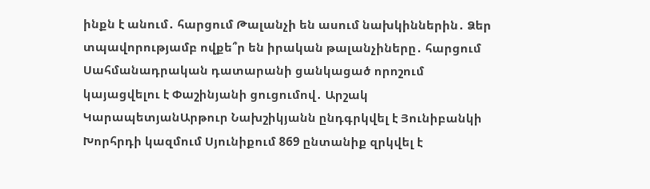ինքն է անում․ հարցում Թալանչի են ասում նախկիններին․ Ձեր տպավորությամբ ովքե՞ր են իրական թալանչիները․ հարցում Սահմանադրական դատարանի ցանկացած որոշում կայացվելու է Փաշինյանի ցուցումով․ Արշակ ԿարապետյանԱրթուր Նախշիկյանն ընդգրկվել է Յունիբանկի Խորհրդի կազմում Սյունիքում 869 ընտանիք զրկվել է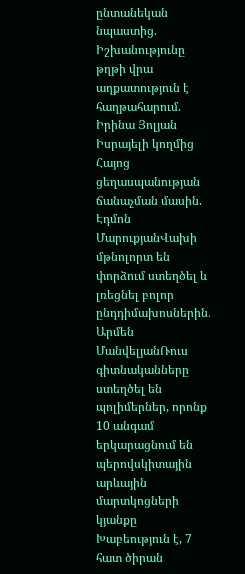ընտանեկան նպաստից. Իշխանությունը թղթի վրա աղքատություն է հաղթահարում. Իրինա Յոլյան Իսրայելի կողմից Հայոց ցեղասպանության ճանաչման մասին. Էդմոն ՄարուքյանՎախի մթնոլորտ են փորձում ստեղծել և լռեցնել բոլոր ընդդիմախոսներին․ Արմեն ՄանվելյանՌուս գիտնականները ստեղծել են պոլիմերներ, որոնք 10 անգամ երկարացնում են պերովսկիտային արևային մարտկոցների կյանքը Խաբեություն է, 7 հատ ծիրան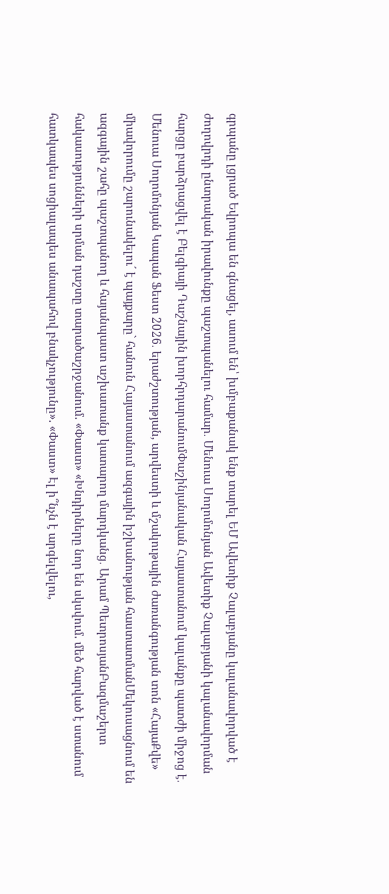գրպանը լցրած Եվրոպա են գնացել, ասում են՝ խմբաքանակ ենք տարել ԵՄ Ավետիք Չալաբյանը կալանավորված է ժողովրդի ընտրական իրավունքը պաշտպանելու համար․ Մենուա Սողոմոնյան Ավետիք Չալաբյանի կալանավորման հարցը բարձրացվել է Բելգիայի Դաշնային խորհրդարանումՓաշինյանական Հայաստանում կալանքը պատժի միջոց է․ Մենուա Սողոմոնյան Կապան Ֆեստ 2026․ երաժշտության, արվեստի և մշակութային ժառանգության տոն «ՀայաՔվե» միավորումը շարունակելու´ է պայքարը` հանուն Հայաստանում ազգային իշխանության հաստատմանՄեկուսացնում են ազգային շահը պաշտպանող և հայանպաստ աշխատանք կատարող մարդկանց․ Արամ ՊետրոսյանԲազմաշերտ հակասությունների սրման դաշտը տարածաշրջանում. «Փաստ» «Խնդիրները նոր են սկսվում. մեծ հարված է ստանում հատկապես սոցիալապես անապահով բնակչությունը». «Փաստ» Էլ ի՞նչն է արգելվելու,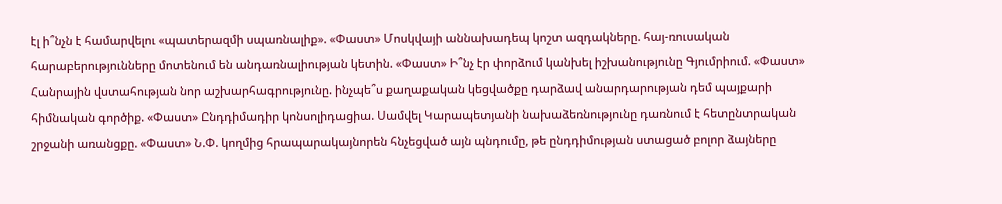էլ ի՞նչն է համարվելու «պատերազմի սպառնալիք». «Փաստ» Մոսկվայի աննախադեպ կոշտ ազդակները. հայ-ռուսական հարաբերությունները մոտենում են անդառնալիության կետին. «Փաստ» Ի՞նչ էր փորձում կանխել իշխանությունը Գյումրիում. «Փաստ» Հանրային վստահության նոր աշխարհագրությունը. ինչպե՞ս քաղաքական կեցվածքը դարձավ անարդարության դեմ պայքարի հիմնական գործիք. «Փաստ» Ընդդիմադիր կոնսոլիդացիա. Սամվել Կարապետյանի նախաձեռնությունը դառնում է հետընտրական շրջանի առանցքը. «Փաստ» Ն.Փ. կողմից հրապարակայնորեն հնչեցված այն պնդումը, թե ընդդիմության ստացած բոլոր ձայները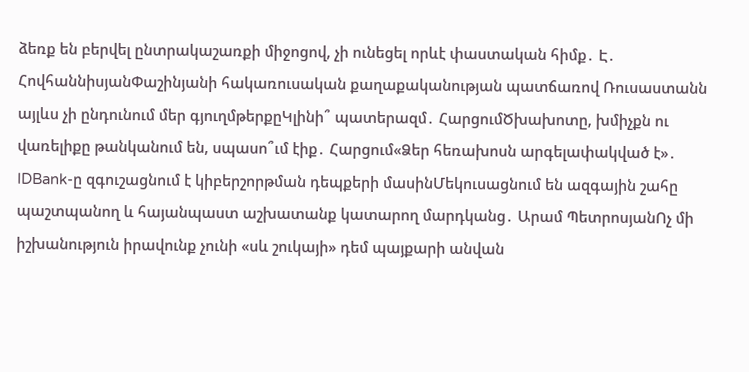ձեռք են բերվել ընտրակաշառքի միջոցով, չի ունեցել որևէ փաստական հիմք․ Է․ ՀովհաննիսյանՓաշինյանի հակառուսական քաղաքականության պատճառով Ռուսաստանն այլևս չի ընդունում մեր գյուղմթերքըԿլինի՞ պատերազմ․ ՀարցումԾխախոտը, խմիչքն ու վառելիքը թանկանում են, սպասո՞ւմ էիք․ Հարցում«Ձեր հեռախոսն արգելափակված է»․ IDBank-ը զգուշացնում է կիբերշորթման դեպքերի մասինՄեկուսացնում են ազգային շահը պաշտպանող և հայանպաստ աշխատանք կատարող մարդկանց․ Արամ ՊետրոսյանՈչ մի իշխանություն իրավունք չունի «սև շուկայի» դեմ պայքարի անվան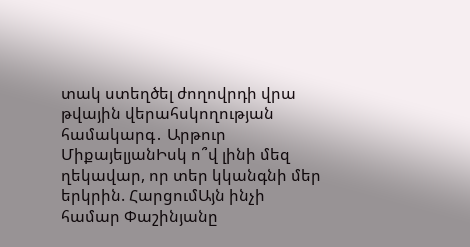տակ ստեղծել ժողովրդի վրա թվային վերահսկողության համակարգ․ Արթուր ՄիքայելյանԻսկ ո՞վ լինի մեզ ղեկավար, որ տեր կկանգնի մեր երկրին. ՀարցումԱյն ինչի համար Փաշինյանը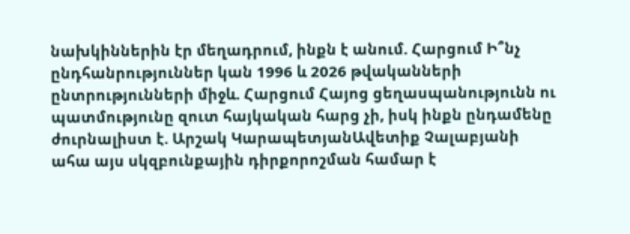նախկիններին էր մեղադրում, ինքն է անում. Հարցում Ի՞նչ ընդհանրություններ կան 1996 և 2026 թվականների ընտրությունների միջև. Հարցում Հայոց ցեղասպանությունն ու պատմությունը զուտ հայկական հարց չի, իսկ ինքն ընդամենը ժուրնալիստ է. Արշակ ԿարապետյանԱվետիք Չալաբյանի ահա այս սկզբունքային դիրքորոշման համար է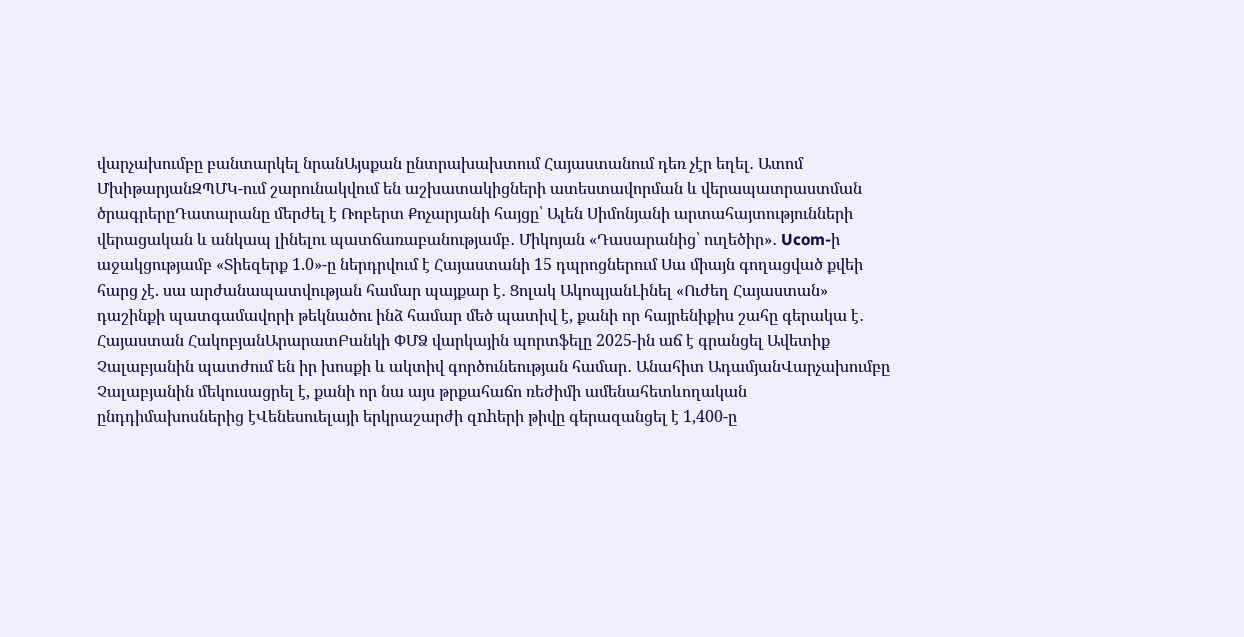վարչախումբը բանտարկել նրանԱյսքան ընտրախախտում Հայաստանում դեռ չէր եղել․ Ատոմ ՄխիթարյանԶՊՄԿ-ում շարունակվում են աշխատակիցների ատեստավորման և վերապատրաստման ծրագրերըԴատարանը մերժել է Ռոբերտ Քոչարյանի հայցը՝ Ալեն Սիմոնյանի արտահայտությունների վերացական և անկապ լինելու պատճառաբանությամբ․ Միկոյան «Դասարանից՝ ուղեծիր»․ Ucom-ի աջակցությամբ «Տիեզերք 1.0»-ը ներդրվում է Հայաստանի 15 դպրոցներում Սա միայն գողացված քվեի հարց չէ. սա արժանապատվության համար պայքար է․ Ցոլակ ԱկոպյանԼինել «Ուժեղ Հայաստան» դաշինքի պատգամավորի թեկնածու ինձ համար մեծ պատիվ է, քանի որ հայրենիքիս շահը գերակա է․ Հայաստան ՀակոբյանԱրարատԲանկի ՓՄՁ վարկային պորտֆելը 2025-ին աճ է գրանցել Ավետիք Չալաբյանին պատժում են իր խոսքի և ակտիվ գործունեության համար․ Անահիտ ԱդամյանՎարչախումբը Չալաբյանին մեկուսացրել է, քանի որ նա այս թրքահաճո ռեժիմի ամենահետևողական ընդդիմախոսներից էՎենեսուելայի երկրաշարժի զnhերի թիվը գերազանցել է 1,400-ը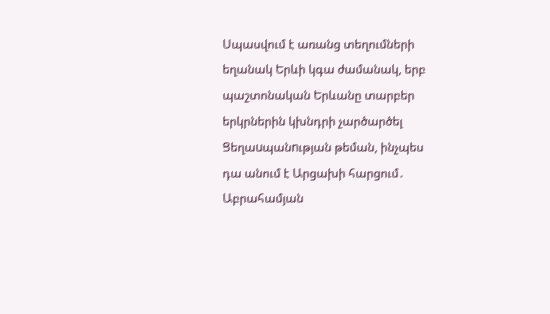Սպասվում է առանց տեղումների եղանակ Երևի կգա ժամանակ, երբ պաշտոնական Երևանը տարբեր երկրներին կխնդրի չարծարծել Ցեղաuպանnւթյան թեման, ինչպես դա անում է Արցախի հարցում․ Աբրահամյան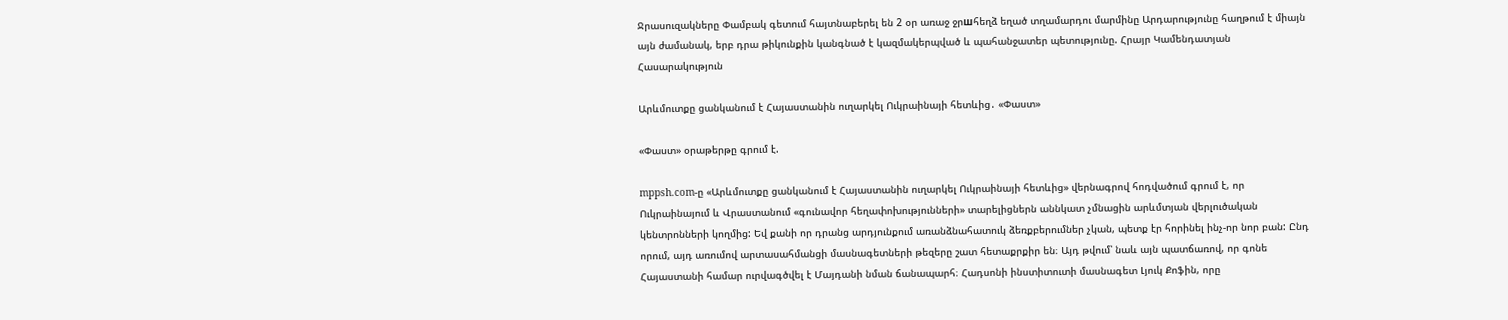Ջրասուզակները Փամբակ գետում հայտնաբերել են 2 օր առաջ ջրшհեղձ եղած տղամարդու մարմինը Արդարությունը հաղթում է միայն այն ժամանակ, երբ դրա թիկունքին կանգնած է կազմակերպված և պահանջատեր պետությունը. Հրայր Կամենդատյան
Հասարակություն

Արևմուտքը ցանկանում է Հայաստանին ուղարկել Ուկրաինայի հետևից․ «Փաստ»

«Փաստ» օրաթերթը գրում է.

mppsh.com-ը «Արևմուտքը ցանկանում է Հայաստանին ուղարկել Ուկրաինայի հետևից» վերնագրով հոդվածում գրում է, որ Ուկրաինայում և Վրաստանում «գունավոր հեղափոխությունների» տարելիցներն աննկատ չմնացին արևմտյան վերլուծական կենտրոնների կողմից: Եվ քանի որ դրանց արդյունքում առանձնահատուկ ձեռքբերումներ չկան, պետք էր հորինել ինչ-որ նոր բան: Ընդ որում, այդ առումով արտասահմանցի մասնագետների թեզերը շատ հետաքրքիր են։ Այդ թվում՝ նաև այն պատճառով, որ գոնե Հայաստանի համար ուրվագծվել է Մայդանի նման ճանապարհ։ Հադսոնի ինստիտուտի մասնագետ Լյուկ Քոֆին, որը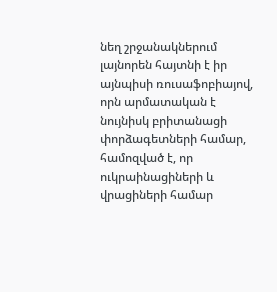նեղ շրջանակներում լայնորեն հայտնի է իր այնպիսի ռուսաֆոբիայով, որն արմատական է նույնիսկ բրիտանացի փորձագետների համար, համոզված է, որ ուկրաինացիների և վրացիների համար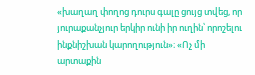«խաղաղ փողոց դուրս գալը ցույց տվեց, որ յուրաքանչյուր երկիր ունի իր ուղին՝ որոշելու ինքնիշխան կարողություն»։ «Ոչ մի արտաքին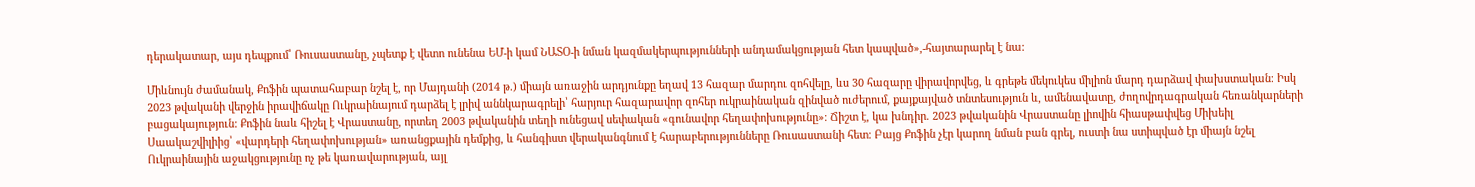դերակատար, այս դեպքում՝ Ռուսաստանը, չպետք է վետո ունենա ԵՄ-ի կամ ՆԱՏՕ-ի նման կազմակերպությունների անդամակցության հետ կապված»,-հայտարարել է նա:

Միևնույն ժամանակ, Քոֆին պատահաբար նշել է, որ Մայդանի (2014 թ.) միայն առաջին արդյունքը եղավ 13 հազար մարդու զոհվելը, ևս 30 հազարը վիրավորվեց, և գրեթե մեկուկես միլիոն մարդ դարձավ փախստական։ Իսկ 2023 թվականի վերջին իրավիճակը Ուկրաինայում դարձել է լրիվ աննկարագրելի՝ հարյուր հազարավոր զոհեր ուկրաինական զինված ուժերում, քայքայված տնտեսություն և, ամենավատը, ժողովրդագրական հեռանկարների բացակայություն: Քոֆին նաև հիշել է Վրաստանը, որտեղ 2003 թվականին տեղի ունեցավ սեփական «գունավոր հեղափոխությունը»։ Ճիշտ է, կա խնդիր. 2023 թվականին Վրաստանը լիովին հիասթափվեց Միխեիլ Սաակաշվիլիից՝ «վարդերի հեղափոխության» առանցքային դեմքից, և հանգիստ վերականգնում է հարաբերությունները Ռուսաստանի հետ։ Բայց Քոֆին չէր կարող նման բան գրել, ուստի նա ստիպված էր միայն նշել Ուկրաինային աջակցությունը ոչ թե կառավարության, այլ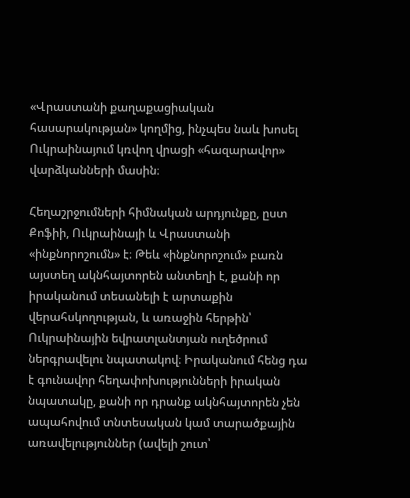«Վրաստանի քաղաքացիական հասարակության» կողմից, ինչպես նաև խոսել Ուկրաինայում կռվող վրացի «հազարավոր» վարձկանների մասին։

Հեղաշրջումների հիմնական արդյունքը, ըստ Քոֆիի, Ուկրաինայի և Վրաստանի «ինքնորոշումն» է։ Թեև «ինքնորոշում» բառն այստեղ ակնհայտորեն անտեղի է, քանի որ իրականում տեսանելի է արտաքին վերահսկողության, և առաջին հերթին՝ Ուկրաինային եվրատլանտյան ուղեծրում ներգրավելու նպատակով։ Իրականում հենց դա է գունավոր հեղափոխությունների իրական նպատակը, քանի որ դրանք ակնհայտորեն չեն ապահովում տնտեսական կամ տարածքային առավելություններ (ավելի շուտ՝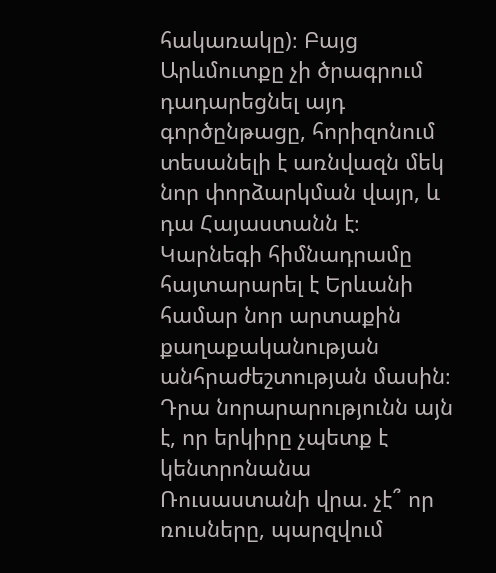հակառակը)։ Բայց Արևմուտքը չի ծրագրում դադարեցնել այդ գործընթացը, հորիզոնում տեսանելի է առնվազն մեկ նոր փորձարկման վայր, և դա Հայաստանն է։ Կարնեգի հիմնադրամը հայտարարել է Երևանի համար նոր արտաքին քաղաքականության անհրաժեշտության մասին։ Դրա նորարարությունն այն է, որ երկիրը չպետք է կենտրոնանա Ռուսաստանի վրա. չէ՞ որ ռուսները, պարզվում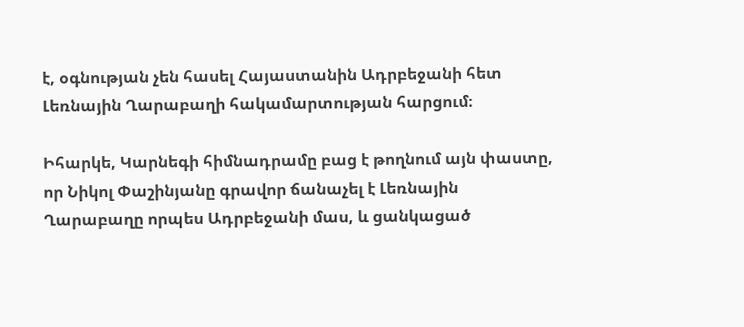է, օգնության չեն հասել Հայաստանին Ադրբեջանի հետ Լեռնային Ղարաբաղի հակամարտության հարցում։

Իհարկե, Կարնեգի հիմնադրամը բաց է թողնում այն փաստը, որ Նիկոլ Փաշինյանը գրավոր ճանաչել է Լեռնային Ղարաբաղը որպես Ադրբեջանի մաս, և ցանկացած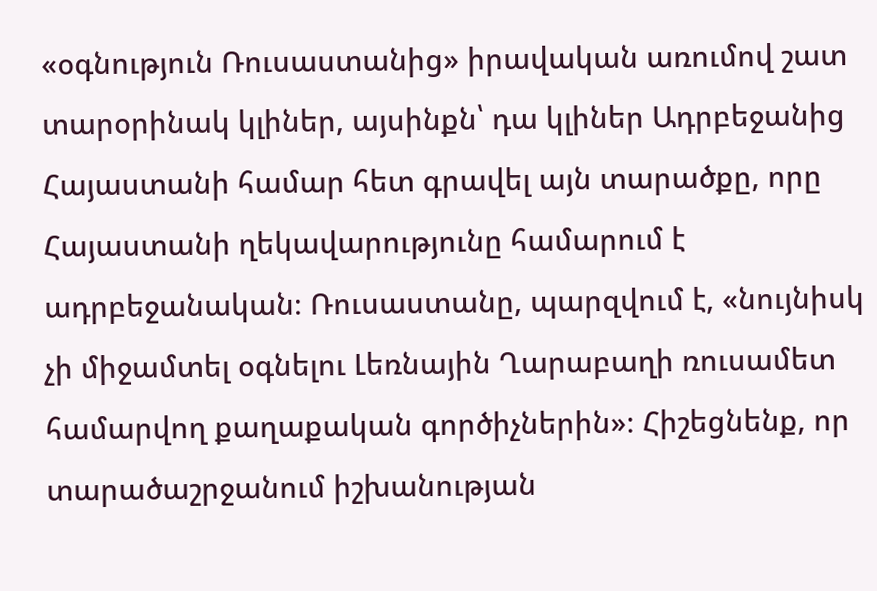«օգնություն Ռուսաստանից» իրավական առումով շատ տարօրինակ կլիներ, այսինքն՝ դա կլիներ Ադրբեջանից Հայաստանի համար հետ գրավել այն տարածքը, որը Հայաստանի ղեկավարությունը համարում է ադրբեջանական։ Ռուսաստանը, պարզվում է, «նույնիսկ չի միջամտել օգնելու Լեռնային Ղարաբաղի ռուսամետ համարվող քաղաքական գործիչներին»։ Հիշեցնենք, որ տարածաշրջանում իշխանության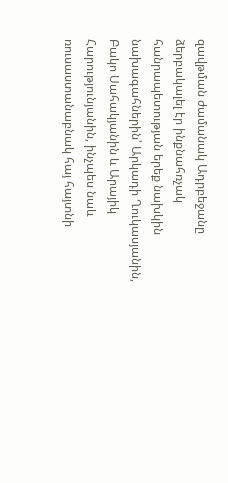զավթման ժամանակ Ադրբեջանը ձերբակալել էր ինքնահռչակ հանրապետության երեք նախկին նախագահներին՝ Արկադի Ղուկասյանին, Բակո Սահակյանին և Արայիկ Հարությունյանին, ինչպես նաև ռուսաստանաբնակ հայ հայտնի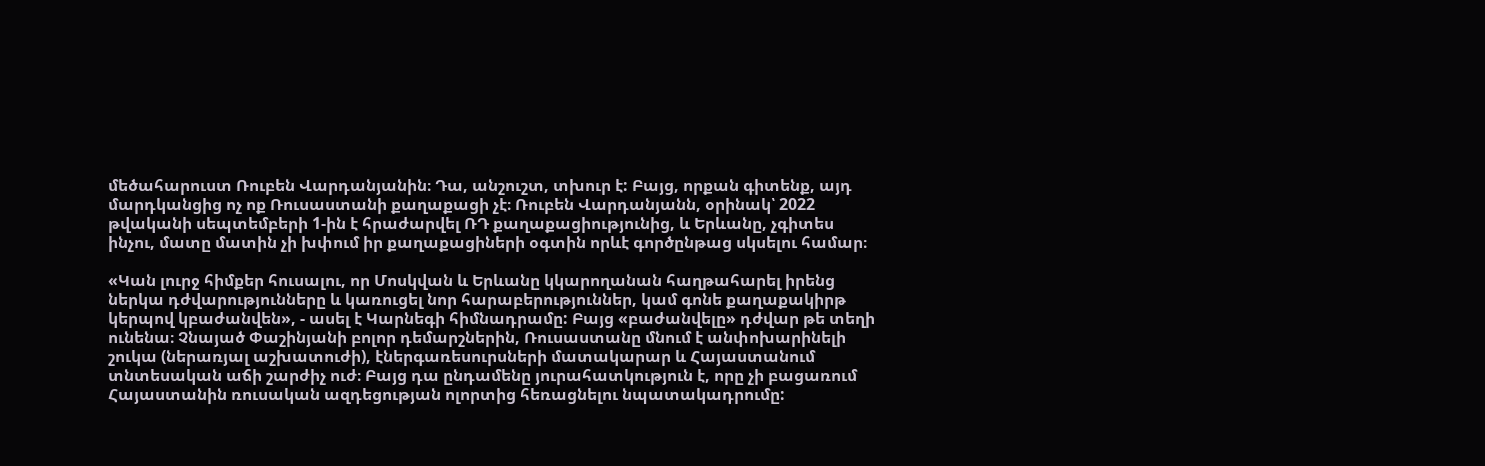մեծահարուստ Ռուբեն Վարդանյանին։ Դա, անշուշտ, տխուր է: Բայց, որքան գիտենք, այդ մարդկանցից ոչ ոք Ռուսաստանի քաղաքացի չէ։ Ռուբեն Վարդանյանն, օրինակ՝ 2022 թվականի սեպտեմբերի 1-ին է հրաժարվել ՌԴ քաղաքացիությունից, և Երևանը, չգիտես ինչու, մատը մատին չի խփում իր քաղաքացիների օգտին որևէ գործընթաց սկսելու համար։

«Կան լուրջ հիմքեր հուսալու, որ Մոսկվան և Երևանը կկարողանան հաղթահարել իրենց ներկա դժվարությունները և կառուցել նոր հարաբերություններ, կամ գոնե քաղաքակիրթ կերպով կբաժանվեն», - ասել է Կարնեգի հիմնադրամը: Բայց «բաժանվելը» դժվար թե տեղի ունենա։ Չնայած Փաշինյանի բոլոր դեմարշներին, Ռուսաստանը մնում է անփոխարինելի շուկա (ներառյալ աշխատուժի), էներգառեսուրսների մատակարար և Հայաստանում տնտեսական աճի շարժիչ ուժ։ Բայց դա ընդամենը յուրահատկություն է, որը չի բացառում Հայաստանին ռուսական ազդեցության ոլորտից հեռացնելու նպատակադրումը: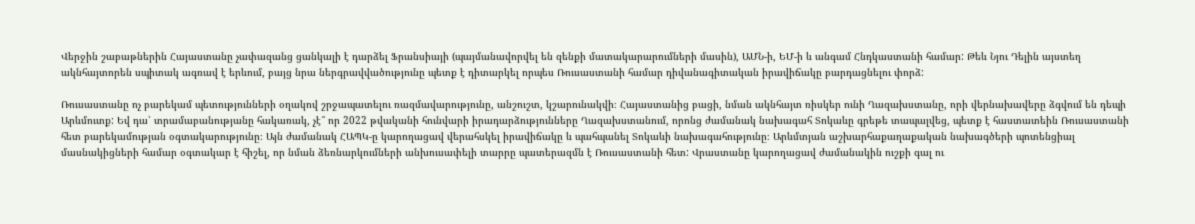Վերջին շաբաթներին Հայաստանը չափազանց ցանկալի է դարձել Ֆրանսիայի (պայմանավորվել են զենքի մատակարարումների մասին), ԱՄՆ-ի, ԵՄ-ի և անգամ Հնդկաստանի համար: Թեև Նյու Դելին այստեղ ակնհայտորեն սպիտակ ագռավ է երևում, բայց նրա ներգրավվածությունը պետք է դիտարկել որպես Ռուսաստանի համար դիվանագիտական իրավիճակը բարդացնելու փորձ:

Ռուսաստանը ոչ բարեկամ պետությունների օղակով շրջապատելու ռազմավարությունը, անշուշտ, կշարունակվի։ Հայաստանից բացի, նման ակնհայտ ռիսկեր ունի Ղազախստանը, որի վերնախավերը ձգվում են դեպի Արևմուտք: Եվ դա՝ տրամաբանությանը հակառակ, չէ՞ որ 2022 թվականի հունվարի իրադարձությունները Ղազախստանում, որոնց ժամանակ նախագահ Տոկաևը գրեթե տապալվեց, պետք է հաստատեին Ռուսաստանի հետ բարեկամության օգտակարությունը։ Այն ժամանակ ՀԱՊԿ-ը կարողացավ վերահսկել իրավիճակը և պահպանել Տոկաևի նախագահությունը։ Արևմտյան աշխարհաքաղաքական նախագծերի պոտենցիալ մասնակիցների համար օգտակար է հիշել, որ նման ձեռնարկումների անխուսափելի տարրը պատերազմն է Ռուսաստանի հետ: Վրաստանը կարողացավ ժամանակին ուշքի գալ ու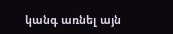կանգ առնել այն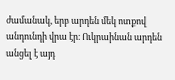ժամանակ, երբ արդեն մեկ ոտքով անդունդի վրա էր։ Ուկրաինան արդեն անցել է այդ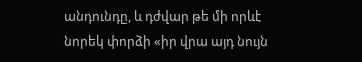անդունդը, և դժվար թե մի որևէ նորեկ փորձի «իր վրա այդ նույն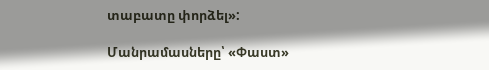տաբատը փորձել»:

Մանրամասները՝ «Փաստ»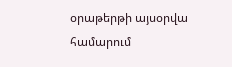օրաթերթի այսօրվա համարում